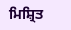ਮਿਸ਼੍ਰਿਤ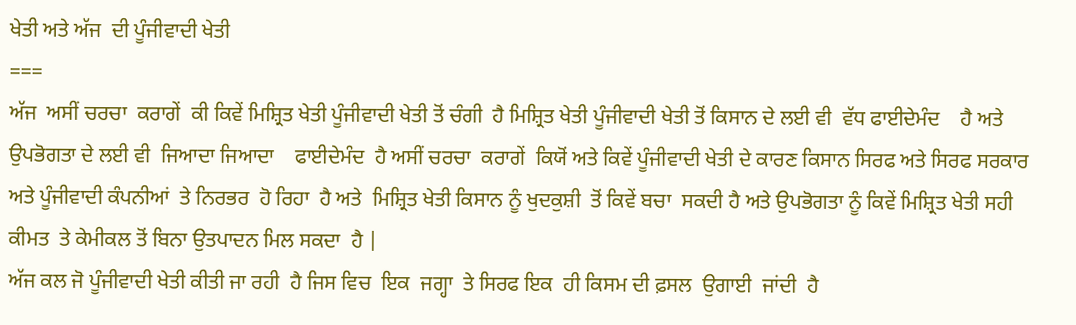ਖੇਤੀ ਅਤੇ ਅੱਜ  ਦੀ ਪੂੰਜੀਵਾਦੀ ਖੇਤੀ
===
ਅੱਜ  ਅਸੀਂ ਚਰਚਾ  ਕਰਾਗੇਂ  ਕੀ ਕਿਵੇਂ ਮਿਸ਼੍ਰਿਤ ਖੇਤੀ ਪੂੰਜੀਵਾਦੀ ਖੇਤੀ ਤੋਂ ਚੰਗੀ  ਹੈ ਮਿਸ਼੍ਰਿਤ ਖੇਤੀ ਪੂੰਜੀਵਾਦੀ ਖੇਤੀ ਤੋਂ ਕਿਸਾਨ ਦੇ ਲਈ ਵੀ  ਵੱਧ ਫਾਈਦੇਮੰਦ    ਹੈ ਅਤੇ ਉਪਭੋਗਤਾ ਦੇ ਲਈ ਵੀ  ਜਿਆਦਾ ਜਿਆਦਾ    ਫਾਈਦੇਮੰਦ  ਹੈ ਅਸੀਂ ਚਰਚਾ  ਕਰਾਗੇਂ  ਕਿਯੋਂ ਅਤੇ ਕਿਵੇਂ ਪੂੰਜੀਵਾਦੀ ਖੇਤੀ ਦੇ ਕਾਰਣ ਕਿਸਾਨ ਸਿਰਫ ਅਤੇ ਸਿਰਫ ਸਰਕਾਰ  ਅਤੇ ਪੂੰਜੀਵਾਦੀ ਕੰਪਨੀਆਂ  ਤੇ ਨਿਰਭਰ  ਹੋ ਰਿਹਾ  ਹੈ ਅਤੇ  ਮਿਸ਼੍ਰਿਤ ਖੇਤੀ ਕਿਸਾਨ ਨੂੰ ਖੁਦਕੁਸ਼ੀ  ਤੋਂ ਕਿਵੇਂ ਬਚਾ  ਸਕਦੀ ਹੈ ਅਤੇ ਉਪਭੋਗਤਾ ਨੂੰ ਕਿਵੇਂ ਮਿਸ਼੍ਰਿਤ ਖੇਤੀ ਸਹੀ ਕੀਮਤ  ਤੇ ਕੇਮੀਕਲ ਤੋਂ ਬਿਨਾ ਉਤਪਾਦਨ ਮਿਲ ਸਕਦਾ  ਹੈ |
ਅੱਜ ਕਲ ਜੋ ਪੂੰਜੀਵਾਦੀ ਖੇਤੀ ਕੀਤੀ ਜਾ ਰਹੀ  ਹੈ ਜਿਸ ਵਿਚ  ਇਕ  ਜਗ੍ਹਾ  ਤੇ ਸਿਰਫ ਇਕ  ਹੀ ਕਿਸਮ ਦੀ ਫ਼ਸਲ  ਉਗਾਈ  ਜਾਂਦੀ  ਹੈ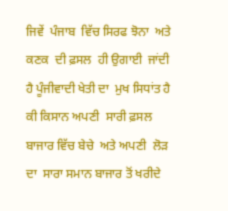ਜਿਵੇਂ  ਪੰਜਾਬ  ਵਿੱਚ ਸਿਰਫ ਝੋਨਾ  ਅਤੇ ਕਣਕ  ਦੀ ਫ਼ਸਲ  ਹੀ ਉਗਾਈ  ਜਾਂਦੀ  ਹੈ ਪੂੰਜੀਵਾਦੀ ਖੇਤੀ ਦਾ  ਮੁਖ ਸਿਧਾਂਤ ਹੈ ਕੀ ਕਿਸਾਨ ਅਪਣੀ  ਸਾਰੀ ਫ਼ਸਲ  ਬਾਜਾਰ ਵਿੱਚ ਬੇਚੇ  ਅਤੇ ਅਪਣੀ  ਲੋੜ  ਦਾ  ਸਾਰਾ ਸਮਾਨ ਬਾਜਾਰ ਤੋਂ ਖਰੀਦੇ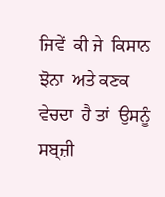ਜਿਵੇਂ  ਕੀ ਜੇ  ਕਿਸਾਨ ਝੋਨਾ  ਅਤੇ ਕਣਕ  ਵੇਚਦਾ  ਹੈ ਤਾਂ  ਉਸਨੂੰ ਸਬ੍ਜ਼ੀ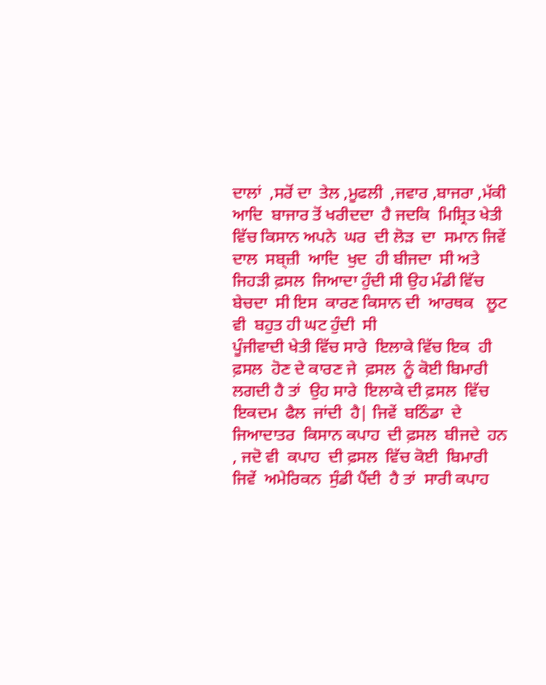ਦਾਲਾਂ  ,ਸਰੋਂ ਦਾ  ਤੇਲ ,ਮੂਫਲੀ  ,ਜਵਾਰ ,ਬਾਜਰਾ ,ਮੱਕੀ ਆਦਿ  ਬਾਜਾਰ ਤੋਂ ਖਰੀਦਦਾ  ਹੈ ਜਦਕਿ  ਮਿਸ਼੍ਰਿਤ ਖੇਤੀ ਵਿੱਚ ਕਿਸਾਨ ਅਪਨੇ  ਘਰ  ਦੀ ਲੋੜ  ਦਾ  ਸਮਾਨ ਜਿਵੇਂ  ਦਾਲ  ਸਬ੍ਜ਼ੀ  ਆਦਿ  ਖੁਦ  ਹੀ ਬੀਜਦਾ  ਸੀ ਅਤੇ ਜਿਹੜੀ ਫ਼ਸਲ  ਜਿਆਦਾ ਹੁੰਦੀ ਸੀ ਉਹ ਮੰਡੀ ਵਿੱਚ ਬੇਚਦਾ  ਸੀ ਇਸ  ਕਾਰਣ ਕਿਸਾਨ ਦੀ  ਆਰਥਕ   ਲੂਟ ਵੀ  ਬਹੁਤ ਹੀ ਘਟ ਹੁੰਦੀ  ਸੀ
ਪੂੰਜੀਵਾਦੀ ਖੇਤੀ ਵਿੱਚ ਸਾਰੇ  ਇਲਾਕੇ ਵਿੱਚ ਇਕ  ਹੀ ਫ਼ਸਲ  ਹੋਣ ਦੇ ਕਾਰਣ ਜੇ  ਫ਼ਸਲ  ਨੂੰ ਕੋਈ ਬਿਮਾਰੀ  ਲਗਦੀ ਹੈ ਤਾਂ  ਉਹ ਸਾਰੇ  ਇਲਾਕੇ ਦੀ ਫ਼ਸਲ  ਵਿੱਚ ਇਕਦਮ  ਫੈਲ  ਜਾਂਦੀ  ਹੈ| ਜਿਵੇਂ  ਬਠਿੰਡਾ  ਦੇ ਜਿਆਦਾਤਰ  ਕਿਸਾਨ ਕਪਾਹ  ਦੀ ਫ਼ਸਲ  ਬੀਜਦੇ  ਹਨ  , ਜਦੋ ਵੀ  ਕਪਾਹ  ਦੀ ਫ਼ਸਲ  ਵਿੱਚ ਕੋਈ  ਬਿਮਾਰੀ  ਜਿਵੇਂ  ਅਮੇਰਿਕਨ  ਸੁੰਡੀ ਪੈਂਦੀ  ਹੈ ਤਾਂ  ਸਾਰੀ ਕਪਾਹ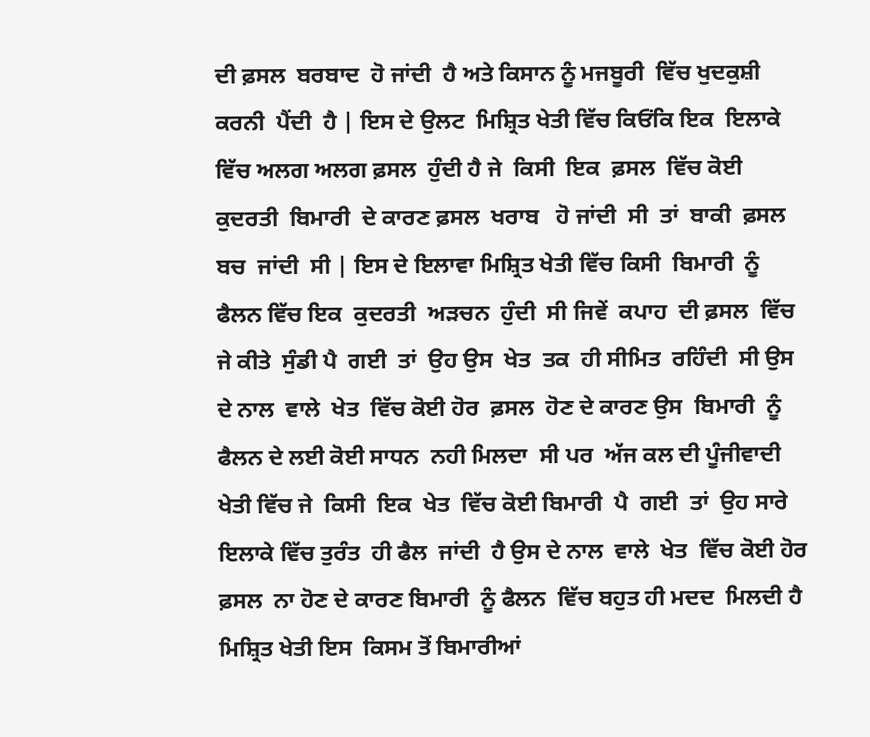ਦੀ ਫ਼ਸਲ  ਬਰਬਾਦ  ਹੋ ਜਾਂਦੀ  ਹੈ ਅਤੇ ਕਿਸਾਨ ਨੂੰ ਮਜਬੂਰੀ  ਵਿੱਚ ਖੁਦਕੁਸ਼ੀ   ਕਰਨੀ  ਪੈਂਦੀ  ਹੈ | ਇਸ ਦੇ ਉਲਟ  ਮਿਸ਼੍ਰਿਤ ਖੇਤੀ ਵਿੱਚ ਕਿਓਂਕਿ ਇਕ  ਇਲਾਕੇ ਵਿੱਚ ਅਲਗ ਅਲਗ ਫ਼ਸਲ  ਹੁੰਦੀ ਹੈ ਜੇ  ਕਿਸੀ  ਇਕ  ਫ਼ਸਲ  ਵਿੱਚ ਕੋਈ ਕੁਦਰਤੀ  ਬਿਮਾਰੀ  ਦੇ ਕਾਰਣ ਫ਼ਸਲ  ਖਰਾਬ   ਹੋ ਜਾਂਦੀ  ਸੀ  ਤਾਂ  ਬਾਕੀ  ਫ਼ਸਲ  ਬਚ  ਜਾਂਦੀ  ਸੀ | ਇਸ ਦੇ ਇਲਾਵਾ ਮਿਸ਼੍ਰਿਤ ਖੇਤੀ ਵਿੱਚ ਕਿਸੀ  ਬਿਮਾਰੀ  ਨੂੰ ਫੈਲਨ ਵਿੱਚ ਇਕ  ਕੁਦਰਤੀ  ਅੜਚਨ  ਹੁੰਦੀ  ਸੀ ਜਿਵੇਂ  ਕਪਾਹ  ਦੀ ਫ਼ਸਲ  ਵਿੱਚ ਜੇ ਕੀਤੇ  ਸੁੰਡੀ ਪੈ  ਗਈ  ਤਾਂ  ਉਹ ਉਸ  ਖੇਤ  ਤਕ  ਹੀ ਸੀਮਿਤ  ਰਹਿੰਦੀ  ਸੀ ਉਸ ਦੇ ਨਾਲ  ਵਾਲੇ  ਖੇਤ  ਵਿੱਚ ਕੋਈ ਹੋਰ  ਫ਼ਸਲ  ਹੋਣ ਦੇ ਕਾਰਣ ਉਸ  ਬਿਮਾਰੀ  ਨੂੰ ਫੈਲਨ ਦੇ ਲਈ ਕੋਈ ਸਾਧਨ  ਨਹੀ ਮਿਲਦਾ  ਸੀ ਪਰ  ਅੱਜ ਕਲ ਦੀ ਪੂੰਜੀਵਾਦੀ ਖੇਤੀ ਵਿੱਚ ਜੇ  ਕਿਸੀ  ਇਕ  ਖੇਤ  ਵਿੱਚ ਕੋਈ ਬਿਮਾਰੀ  ਪੈ  ਗਈ  ਤਾਂ  ਉਹ ਸਾਰੇ  ਇਲਾਕੇ ਵਿੱਚ ਤੁਰੰਤ  ਹੀ ਫੈਲ  ਜਾਂਦੀ  ਹੈ ਉਸ ਦੇ ਨਾਲ  ਵਾਲੇ  ਖੇਤ  ਵਿੱਚ ਕੋਈ ਹੋਰ ਫ਼ਸਲ  ਨਾ ਹੋਣ ਦੇ ਕਾਰਣ ਬਿਮਾਰੀ  ਨੂੰ ਫੈਲਨ  ਵਿੱਚ ਬਹੁਤ ਹੀ ਮਦਦ  ਮਿਲਦੀ ਹੈ ਮਿਸ਼੍ਰਿਤ ਖੇਤੀ ਇਸ  ਕਿਸਮ ਤੋਂ ਬਿਮਾਰੀਆਂ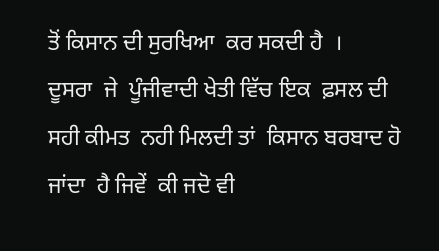ਤੋਂ ਕਿਸਾਨ ਦੀ ਸੁਰਖਿਆ  ਕਰ ਸਕਦੀ ਹੈ  ।
ਦੂਸਰਾ  ਜੇ  ਪੂੰਜੀਵਾਦੀ ਖੇਤੀ ਵਿੱਚ ਇਕ  ਫ਼ਸਲ ਦੀ  ਸਹੀ ਕੀਮਤ  ਨਹੀ ਮਿਲਦੀ ਤਾਂ  ਕਿਸਾਨ ਬਰਬਾਦ ਹੋ ਜਾਂਦਾ  ਹੈ ਜਿਵੇਂ  ਕੀ ਜਦੋ ਵੀ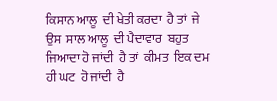ਕਿਸਾਨ ਆਲੂ  ਦੀ ਖੇਤੀ ਕਰਦਾ  ਹੈ ਤਾਂ  ਜੇ  ਉਸ  ਸਾਲ ਆਲੂ  ਦੀ ਪੈਦਾਵਾਰ  ਬਹੁਤ ਜਿਆਦਾ ਹੋ ਜਾਂਦੀ  ਹੈ ਤਾਂ  ਕੀਮਤ  ਇਕ ਦਮ ਹੀ ਘਟ  ਹੋ ਜਾਂਦੀ  ਹੈ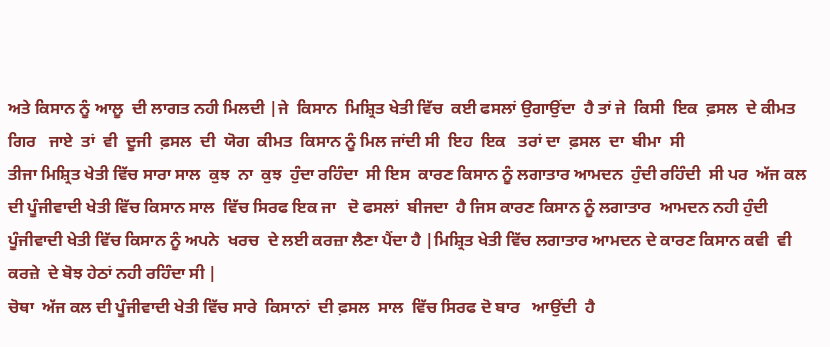ਅਤੇ ਕਿਸਾਨ ਨੂੰ ਆਲੂ  ਦੀ ਲਾਗਤ ਨਹੀ ਮਿਲਦੀ |ਜੇ  ਕਿਸਾਨ  ਮਿਸ਼੍ਰਿਤ ਖੇਤੀ ਵਿੱਚ  ਕਈ ਫਸਲਾਂ ਉਗਾਉਂਦਾ  ਹੈ ਤਾਂ ਜੇ  ਕਿਸੀ  ਇਕ  ਫ਼ਸਲ  ਦੇ ਕੀਮਤ  ਗਿਰ   ਜਾਏ  ਤਾਂ  ਵੀ  ਦੂਜੀ  ਫ਼ਸਲ  ਦੀ  ਯੋਗ  ਕੀਮਤ  ਕਿਸਾਨ ਨੂੰ ਮਿਲ ਜਾਂਦੀ ਸੀ  ਇਹ  ਇਕ   ਤਰਾਂ ਦਾ  ਫ਼ਸਲ  ਦਾ  ਬੀਮਾ  ਸੀ
ਤੀਜਾ ਮਿਸ਼੍ਰਿਤ ਖੇਤੀ ਵਿੱਚ ਸਾਰਾ ਸਾਲ  ਕੁਝ  ਨਾ  ਕੁਝ  ਹੁੰਦਾ ਰਹਿੰਦਾ  ਸੀ ਇਸ  ਕਾਰਣ ਕਿਸਾਨ ਨੂੰ ਲਗਾਤਾਰ ਆਮਦਨ  ਹੁੰਦੀ ਰਹਿੰਦੀ  ਸੀ ਪਰ  ਅੱਜ ਕਲ ਦੀ ਪੂੰਜੀਵਾਦੀ ਖੇਤੀ ਵਿੱਚ ਕਿਸਾਨ ਸਾਲ  ਵਿੱਚ ਸਿਰਫ ਇਕ ਜਾ   ਦੋ ਫਸਲਾਂ  ਬੀਜਦਾ  ਹੈ ਜਿਸ ਕਾਰਣ ਕਿਸਾਨ ਨੂੰ ਲਗਾਤਾਰ  ਆਮਦਨ ਨਹੀ ਹੁੰਦੀ ਪੂੰਜੀਵਾਦੀ ਖੇਤੀ ਵਿੱਚ ਕਿਸਾਨ ਨੂੰ ਅਪਨੇ  ਖਰਚ  ਦੇ ਲਈ ਕਰਜ਼ਾ ਲੈਣਾ ਪੈਂਦਾ ਹੈ |ਮਿਸ਼੍ਰਿਤ ਖੇਤੀ ਵਿੱਚ ਲਗਾਤਾਰ ਆਮਦਨ ਦੇ ਕਾਰਣ ਕਿਸਾਨ ਕਵੀ  ਵੀ ਕਰਜ਼ੇ  ਦੇ ਬੋਝ ਹੇਠਾਂ ਨਹੀ ਰਹਿੰਦਾ ਸੀ |
ਚੋਥਾ  ਅੱਜ ਕਲ ਦੀ ਪੂੰਜੀਵਾਦੀ ਖੇਤੀ ਵਿੱਚ ਸਾਰੇ  ਕਿਸਾਨਾਂ  ਦੀ ਫ਼ਸਲ  ਸਾਲ  ਵਿੱਚ ਸਿਰਫ ਦੋ ਬਾਰ   ਆਉਂਦੀ  ਹੈ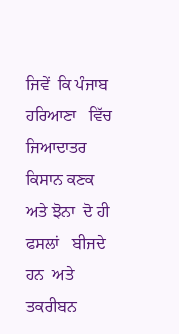ਜਿਵੇਂ  ਕਿ ਪੰਜਾਬ  ਹਰਿਆਣਾ   ਵਿੱਚ ਜਿਆਦਾਤਰ   ਕਿਸਾਨ ਕਣਕ  ਅਤੇ ਝੋਨਾ  ਦੋ ਹੀ ਫਸਲਾਂ   ਬੀਜਦੇ  ਹਨ  ਅਤੇ ਤਕਰੀਬਨ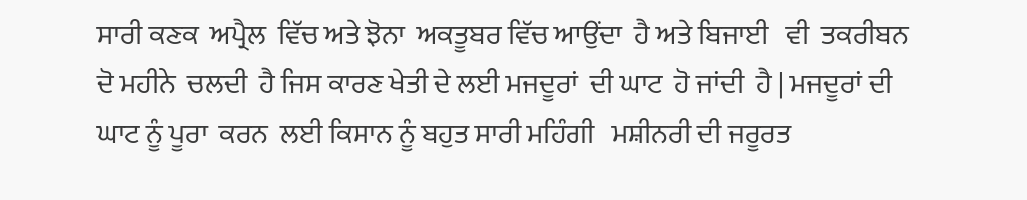ਸਾਰੀ ਕਣਕ  ਅਪ੍ਰੈਲ  ਵਿੱਚ ਅਤੇ ਝੋਨਾ  ਅਕਤੂਬਰ ਵਿੱਚ ਆਉਂਦਾ  ਹੈ ਅਤੇ ਬਿਜਾਈ   ਵੀ  ਤਕਰੀਬਨ  ਦੋ ਮਹੀਨੇ  ਚਲਦੀ  ਹੈ ਜਿਸ ਕਾਰਣ ਖੇਤੀ ਦੇ ਲਈ ਮਜਦੂਰਾਂ  ਦੀ ਘਾਟ  ਹੋ ਜਾਂਦੀ  ਹੈ | ਮਜਦੂਰਾਂ ਦੀ ਘਾਟ ਨੂੰ ਪੂਰਾ  ਕਰਨ  ਲਈ ਕਿਸਾਨ ਨੂੰ ਬਹੁਤ ਸਾਰੀ ਮਹਿੰਗੀ   ਮਸ਼ੀਨਰੀ ਦੀ ਜਰੂਰਤ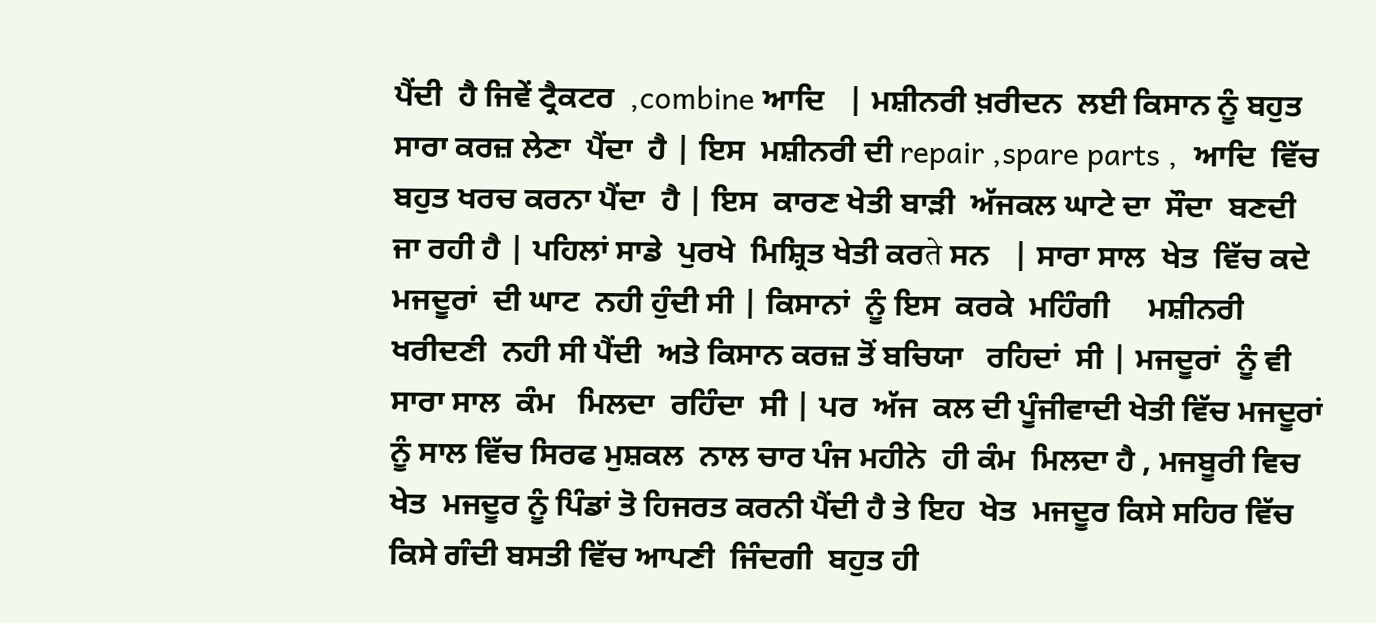ਪੈਂਦੀ  ਹੈ ਜਿਵੇਂ ਟ੍ਰੈਕਟਰ  ,combine ਆਦਿ   | ਮਸ਼ੀਨਰੀ ਖ਼ਰੀਦਨ  ਲਈ ਕਿਸਾਨ ਨੂੰ ਬਹੁਤ ਸਾਰਾ ਕਰਜ਼ ਲੇਣਾ  ਪੈਂਦਾ  ਹੈ | ਇਸ  ਮਸ਼ੀਨਰੀ ਦੀ repair ,spare parts ,  ਆਦਿ  ਵਿੱਚ ਬਹੁਤ ਖਰਚ ਕਰਨਾ ਪੈਂਦਾ  ਹੈ | ਇਸ  ਕਾਰਣ ਖੇਤੀ ਬਾੜੀ  ਅੱਜਕਲ ਘਾਟੇ ਦਾ  ਸੌਦਾ  ਬਣਦੀ ਜਾ ਰਹੀ ਹੈ | ਪਹਿਲਾਂ ਸਾਡੇ  ਪੁਰਖੇ  ਮਿਸ਼੍ਰਿਤ ਖੇਤੀ ਕਰते ਸਨ   | ਸਾਰਾ ਸਾਲ  ਖੇਤ  ਵਿੱਚ ਕਦੇ   ਮਜਦੂਰਾਂ  ਦੀ ਘਾਟ  ਨਹੀ ਹੁੰਦੀ ਸੀ | ਕਿਸਾਨਾਂ  ਨੂੰ ਇਸ  ਕਰਕੇ  ਮਹਿੰਗੀ     ਮਸ਼ੀਨਰੀ ਖਰੀਦਣੀ  ਨਹੀ ਸੀ ਪੈਂਦੀ  ਅਤੇ ਕਿਸਾਨ ਕਰਜ਼ ਤੋਂ ਬਚਿਯਾ   ਰਹਿਦਾਂ  ਸੀ | ਮਜਦੂਰਾਂ  ਨੂੰ ਵੀ  ਸਾਰਾ ਸਾਲ  ਕੰਮ   ਮਿਲਦਾ  ਰਹਿੰਦਾ  ਸੀ | ਪਰ  ਅੱਜ  ਕਲ ਦੀ ਪੂੰਜੀਵਾਦੀ ਖੇਤੀ ਵਿੱਚ ਮਜਦੂਰਾਂ  ਨੂੰ ਸਾਲ ਵਿੱਚ ਸਿਰਫ ਮੁਸ਼ਕਲ  ਨਾਲ ਚਾਰ ਪੰਜ ਮਹੀਨੇ  ਹੀ ਕੰਮ  ਮਿਲਦਾ ਹੈ , ਮਜਬੂਰੀ ਵਿਚ  ਖੇਤ  ਮਜਦੂਰ ਨੂੰ ਪਿੰਡਾਂ ਤੋ ਹਿਜਰਤ ਕਰਨੀ ਪੈਂਦੀ ਹੈ ਤੇ ਇਹ  ਖੇਤ  ਮਜਦੂਰ ਕਿਸੇ ਸਹਿਰ ਵਿੱਚ ਕਿਸੇ ਗੰਦੀ ਬਸਤੀ ਵਿੱਚ ਆਪਣੀ  ਜਿੰਦਗੀ  ਬਹੁਤ ਹੀ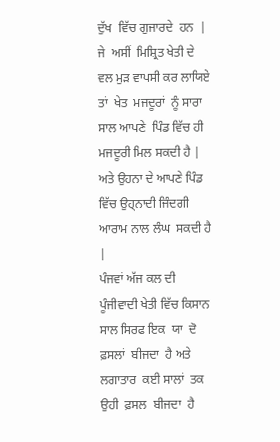ਦੁੱਖ  ਵਿੱਚ ਗੁਜਾਰਦੇ  ਹਨ  | ਜੇ  ਅਸੀਂ  ਮਿਸ਼੍ਰਿਤ ਖੇਤੀ ਦੇ ਵਲ ਮੁੜ ਵਾਪਸੀ ਕਰ ਲਾਯਿਏ  ਤਾਂ  ਖੇਤ  ਮਜਦੂਰਾਂ  ਨੂੰ ਸਾਰਾ ਸਾਲ ਆਪਣੇ  ਪਿੰਡ ਵਿੱਚ ਹੀ ਮਜਦੂਰੀ ਮਿਲ ਸਕਦੀ ਹੈ | ਅਤੇ ਉਹਨਾ ਦੇ ਆਪਣੇ ਪਿੰਡ  ਵਿੱਚ ਉਹ੍ਨਾਦੀ ਜਿੰਦਗੀ ਆਰਾਮ ਨਾਲ ਲੰਘ  ਸਕਦੀ ਹੈ |
ਪੰਜਵਾਂ ਅੱਜ ਕਲ ਦੀ ਪੂੰਜੀਵਾਦੀ ਖੇਤੀ ਵਿੱਚ ਕਿਸਾਨ ਸਾਲ ਸਿਰਫ ਇਕ  ਯਾ  ਦੋ ਫ਼ਸਲਾਂ  ਬੀਜਦਾ  ਹੈ ਅਤੇ ਲਗਾਤਾਰ  ਕਈ ਸਾਲਾਂ  ਤਕ  ਉਹੀ  ਫ਼ਸਲ  ਬੀਜਦਾ  ਹੈ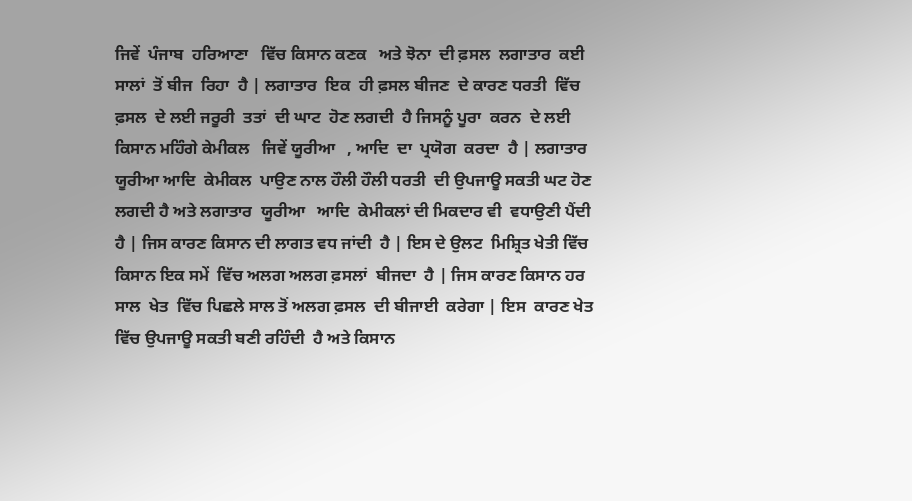ਜਿਵੇਂ  ਪੰਜਾਬ  ਹਰਿਆਣਾ   ਵਿੱਚ ਕਿਸਾਨ ਕਣਕ   ਅਤੇ ਝੋਨਾ  ਦੀ ਫ਼ਸਲ  ਲਗਾਤਾਰ  ਕਈ ਸਾਲਾਂ  ਤੋਂ ਬੀਜ  ਰਿਹਾ  ਹੈ | ਲਗਾਤਾਰ  ਇਕ  ਹੀ ਫ਼ਸਲ ਬੀਜਣ  ਦੇ ਕਾਰਣ ਧਰਤੀ  ਵਿੱਚ ਫ਼ਸਲ  ਦੇ ਲਈ ਜਰੂਰੀ  ਤਤਾਂ  ਦੀ ਘਾਟ  ਹੋਣ ਲਗਦੀ  ਹੈ ਜਿਸਨੂੰ ਪੂਰਾ  ਕਰਨ  ਦੇ ਲਈ ਕਿਸਾਨ ਮਹਿੰਗੇ ਕੇਮੀਕਲ   ਜਿਵੇਂ ਯੂਰੀਆ   , ਆਦਿ  ਦਾ  ਪ੍ਰਯੋਗ  ਕਰਦਾ  ਹੈ | ਲਗਾਤਾਰ  ਯੂਰੀਆ ਆਦਿ  ਕੇਮੀਕਲ  ਪਾਉਣ ਨਾਲ ਹੌਲੀ ਹੌਲੀ ਧਰਤੀ  ਦੀ ਉਪਜਾਊ ਸਕਤੀ ਘਟ ਹੋਣ ਲਗਦੀ ਹੈ ਅਤੇ ਲਗਾਤਾਰ  ਯੂਰੀਆ   ਆਦਿ  ਕੇਮੀਕਲਾਂ ਦੀ ਮਿਕਦਾਰ ਵੀ  ਵਧਾਉਣੀ ਪੈਂਦੀ  ਹੈ | ਜਿਸ ਕਾਰਣ ਕਿਸਾਨ ਦੀ ਲਾਗਤ ਵਧ ਜਾਂਦੀ  ਹੈ | ਇਸ ਦੇ ਉਲਟ  ਮਿਸ਼੍ਰਿਤ ਖੇਤੀ ਵਿੱਚ ਕਿਸਾਨ ਇਕ ਸਮੇਂ  ਵਿੱਚ ਅਲਗ ਅਲਗ ਫ਼ਸਲਾਂ  ਬੀਜਦਾ  ਹੈ | ਜਿਸ ਕਾਰਣ ਕਿਸਾਨ ਹਰ  ਸਾਲ  ਖੇਤ  ਵਿੱਚ ਪਿਛਲੇ ਸਾਲ ਤੋਂ ਅਲਗ ਫ਼ਸਲ  ਦੀ ਬੀਜਾਈ  ਕਰੇਗਾ | ਇਸ  ਕਾਰਣ ਖੇਤ  ਵਿੱਚ ਉਪਜਾਊ ਸਕਤੀ ਬਣੀ ਰਹਿੰਦੀ  ਹੈ ਅਤੇ ਕਿਸਾਨ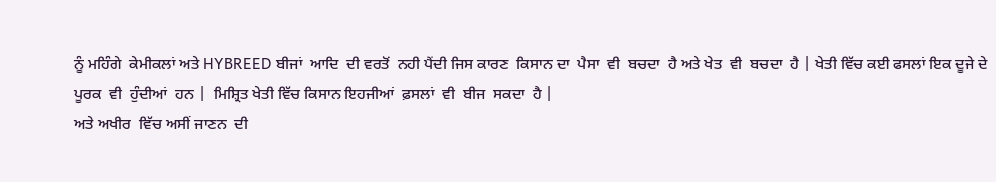ਨੂੰ ਮਹਿੰਗੇ  ਕੇਮੀਕਲਾਂ ਅਤੇ HYBREED ਬੀਜਾਂ  ਆਦਿ  ਦੀ ਵਰਤੋਂ  ਨਹੀ ਪੈਂਦੀ ਜਿਸ ਕਾਰਣ  ਕਿਸਾਨ ਦਾ  ਪੈਸਾ  ਵੀ  ਬਚਦਾ  ਹੈ ਅਤੇ ਖੇਤ  ਵੀ  ਬਚਦਾ  ਹੈ | ਖੇਤੀ ਵਿੱਚ ਕਈ ਫਸਲਾਂ ਇਕ ਦੂਜੇ ਦੇ ਪੂਰਕ  ਵੀ  ਹੁੰਦੀਆਂ  ਹਨ |  ਮਿਸ਼੍ਰਿਤ ਖੇਤੀ ਵਿੱਚ ਕਿਸਾਨ ਇਹਜੀਆਂ  ਫ਼ਸਲਾਂ  ਵੀ  ਬੀਜ  ਸਕਦਾ  ਹੈ |
ਅਤੇ ਅਖੀਰ  ਵਿੱਚ ਅਸੀਂ ਜਾਣਨ  ਦੀ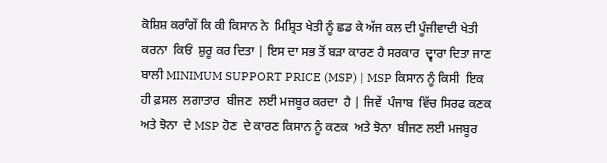ਕੋਸ਼ਿਸ਼ ਕਰਾੰਗੇਂ ਕਿ ਕੀ ਕਿਸਾਨ ਨੇ  ਮਿਸ਼੍ਰਿਤ ਖੇਤੀ ਨੂੰ ਛਡ ਕੇ ਅੱਜ ਕਲ ਦੀ ਪੂੰਜੀਵਾਦੀ ਖੇਤੀ ਕਰਨਾ  ਕਿਓਂ  ਸ਼ੁਰੂ ਕਰ ਦਿਤਾ | ਇਸ ਦਾ ਸਭ ਤੋਂ ਬੜਾ ਕਾਰਣ ਹੈ ਸਰਕਾਰ  ਦ੍ਵਾਰਾ ਦਿਤਾ ਜਾਣ ਬਾਲੀ MINIMUM SUPPORT PRICE (MSP) | MSP ਕਿਸਾਨ ਨੂੰ ਕਿਸੀ  ਇਕ  ਹੀ ਫ਼ਸਲ  ਲਗਾਤਾਰ  ਬੀਜਣ  ਲਈ ਮਜਬੂਰ ਕਰਦਾ  ਹੈ | ਜਿਵੇਂ  ਪੰਜਾਬ  ਵਿੱਚ ਸਿਰਫ ਕਣਕ  ਅਤੇ ਝੋਨਾ  ਦੇ MSP ਹੋਣ  ਦੇ ਕਾਰਣ ਕਿਸਾਨ ਨੂੰ ਕਣਕ  ਅਤੇ ਝੋਨਾ  ਬੀਜਣ ਲਈ ਮਜਬੂਰ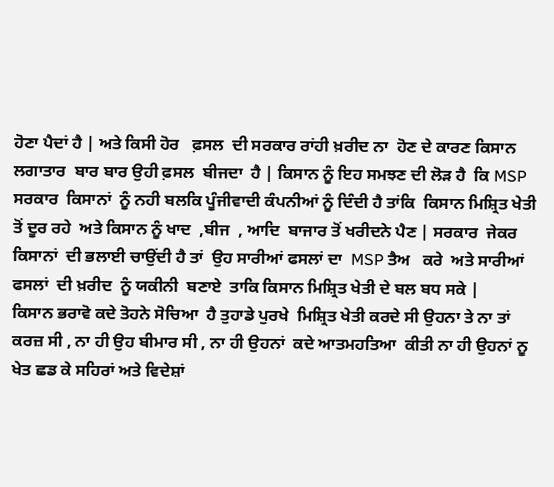ਹੋਣਾ ਪੈਦਾਂ ਹੈ | ਅਤੇ ਕਿਸੀ ਹੋਰ   ਫ਼ਸਲ  ਦੀ ਸਰਕਾਰ ਰਾਂਹੀ ਖ਼ਰੀਦ ਨਾ  ਹੋਣ ਦੇ ਕਾਰਣ ਕਿਸਾਨ ਲਗਾਤਾਰ  ਬਾਰ ਬਾਰ ਉਹੀ ਫ਼ਸਲ  ਬੀਜਦਾ  ਹੈ | ਕਿਸਾਨ ਨੂੰ ਇਹ ਸਮਝਣ ਦੀ ਲੋੜ ਹੈ  ਕਿ MSP ਸਰਕਾਰ  ਕਿਸਾਨਾਂ  ਨੂੰ ਨਹੀ ਬਲਕਿ ਪੂੰਜੀਵਾਦੀ ਕੰਪਨੀਆਂ ਨੂੰ ਦਿੰਦੀ ਹੈ ਤਾਂਕਿ  ਕਿਸਾਨ ਮਿਸ਼੍ਰਿਤ ਖੇਤੀ ਤੋਂ ਦੂਰ ਰਹੇ  ਅਤੇ ਕਿਸਾਨ ਨੂੰ ਖਾਦ  ,ਬੀਜ  , ਆਦਿ  ਬਾਜਾਰ ਤੋਂ ਖਰੀਦਨੇ ਪੈਣ | ਸਰਕਾਰ  ਜੇਕਰ   ਕਿਸਾਨਾਂ  ਦੀ ਭਲਾਈ ਚਾਉਂਦੀ ਹੈ ਤਾਂ  ਉਹ ਸਾਰੀਆਂ ਫਸਲਾਂ ਦਾ  MSP ਤੈਅ   ਕਰੇ  ਅਤੇ ਸਾਰੀਆਂ ਫਸਲਾਂ  ਦੀ ਖ਼ਰੀਦ  ਨੂੰ ਯਕੀਨੀ  ਬਣਾਏ  ਤਾਕਿ ਕਿਸਾਨ ਮਿਸ਼੍ਰਿਤ ਖੇਤੀ ਦੇ ਬਲ ਬਧ ਸਕੇ |
ਕਿਸਾਨ ਭਰਾਵੋ ਕਦੇ ਤੋਹਨੇ ਸੋਚਿਆ  ਹੈ ਤੁਹਾਡੇ ਪੁਰਖੇ  ਮਿਸ਼੍ਰਿਤ ਖੇਤੀ ਕਰਦੇ ਸੀ ਉਹਨਾ ਤੇ ਨਾ ਤਾਂ ਕਰਜ਼ ਸੀ , ਨਾ ਹੀ ਉਹ ਬੀਮਾਰ ਸੀ , ਨਾ ਹੀ ਉਹਨਾਂ  ਕਦੇ ਆਤਮਹਤਿਆ  ਕੀਤੀ ਨਾ ਹੀ ਉਹਨਾਂ ਨੂ ਖੇਤ ਛਡ ਕੇ ਸਹਿਰਾਂ ਅਤੇ ਵਿਦੇਸ਼ਾਂ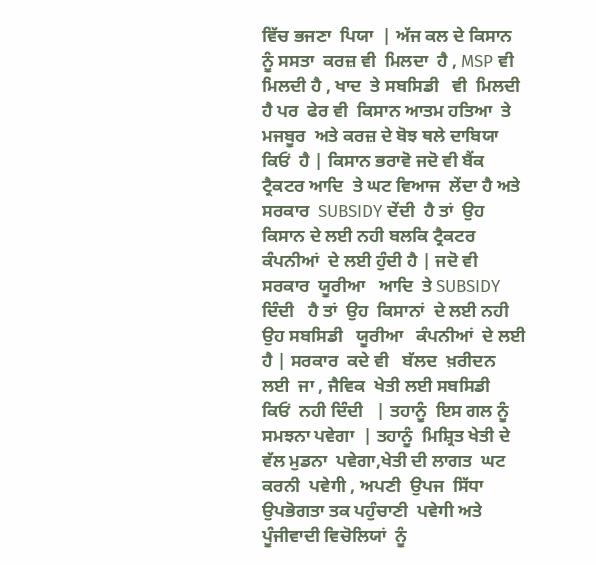ਵਿੱਚ ਭਜਣਾ  ਪਿਯਾ  | ਅੱਜ ਕਲ ਦੇ ਕਿਸਾਨ ਨੂੰ ਸਸਤਾ  ਕਰਜ਼ ਵੀ  ਮਿਲਦਾ  ਹੈ , MSP ਵੀ  ਮਿਲਦੀ ਹੈ , ਖਾਦ  ਤੇ ਸਬਸਿਡੀ   ਵੀ  ਮਿਲਦੀ ਹੈ ਪਰ  ਫੇਰ ਵੀ  ਕਿਸਾਨ ਆਤਮ ਹਤਿਆ  ਤੇ ਮਜਬੂਰ  ਅਤੇ ਕਰਜ਼ ਦੇ ਬੋਝ ਥਲੇ ਦਾਬਿਯਾ  ਕਿਓਂ  ਹੈ | ਕਿਸਾਨ ਭਰਾਵੋ ਜਦੋ ਵੀ ਬੈਂਕ ਟ੍ਰੈਕਟਰ ਆਦਿ  ਤੇ ਘਟ ਵਿਆਜ  ਲੇਂਦਾ ਹੈ ਅਤੇ ਸਰਕਾਰ  SUBSIDY ਦੇਂਦੀ  ਹੈ ਤਾਂ  ਉਹ ਕਿਸਾਨ ਦੇ ਲਈ ਨਹੀ ਬਲਕਿ ਟ੍ਰੈਕਟਰ ਕੰਪਨੀਆਂ  ਦੇ ਲਈ ਹੁੰਦੀ ਹੈ | ਜਦੋ ਵੀ  ਸਰਕਾਰ  ਯੂਰੀਆ   ਆਦਿ  ਤੇ SUBSIDY ਦਿੰਦੀ   ਹੈ ਤਾਂ  ਉਹ  ਕਿਸਾਨਾਂ  ਦੇ ਲਈ ਨਹੀ ਉਹ ਸਬਸਿਡੀ   ਯੂਰੀਆ   ਕੰਪਨੀਆਂ  ਦੇ ਲਈ ਹੈ | ਸਰਕਾਰ  ਕਦੇ ਵੀ   ਬੱਲਦ  ਖ਼ਰੀਦਨ ਲਈ  ਜਾ , ਜੈਵਿਕ  ਖੇਤੀ ਲਈ ਸਬਸਿਡੀ  ਕਿਓਂ  ਨਹੀ ਦਿੰਦੀ   | ਤਹਾਨੂੰ  ਇਸ ਗਲ ਨੂੰ ਸਮਝਨਾ ਪਵੇਗਾ  | ਤਹਾਨੂੰ  ਮਿਸ਼੍ਰਿਤ ਖੇਤੀ ਦੇ ਵੱਲ ਮੁਡਨਾ  ਪਵੇਗਾ,ਖੇਤੀ ਦੀ ਲਾਗਤ  ਘਟ ਕਰਨੀ  ਪਵੇगी , ਅਪਣੀ  ਉਪਜ  ਸਿੱਧਾ ਉਪਭੋਗਤਾ ਤਕ ਪਹੁੰਚਾਣੀ  ਪਵੇगी ਅਤੇ ਪੂੰਜੀਵਾਦੀ ਵਿਚੋਲਿਯਾਂ  ਨੂੰ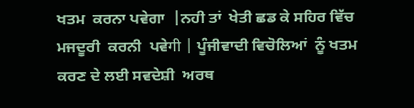ਖਤਮ  ਕਰਨਾ ਪਵੇਗਾ  |ਨਹੀ ਤਾਂ  ਖੇਤੀ ਛਡ ਕੇ ਸਹਿਰ ਵਿੱਚ ਮਜਦੂਰੀ  ਕਰਨੀ  ਪਵੇगी | ਪੂੰਜੀਵਾਦੀ ਵਿਚੋਲਿਆਂ  ਨੂੰ ਖਤਮ  ਕਰਣ ਦੇ ਲਈ ਸਵਦੇਸ਼ੀ  ਅਰਥ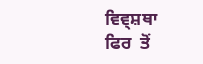ਵਿਵ੍ਸ਼ਥਾ  ਫਿਰ  ਤੋਂ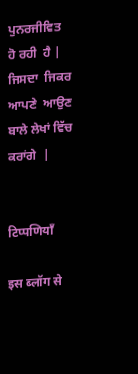ਪੁਨਰਜੀਵਿਤ   ਹੋ ਰਹੀ  ਹੈ | ਜਿਸਦਾ  ਜਿਕਰ  ਆਪਣੇ  ਆਉਣ ਬਾਲੇ ਲੇਖਾਂ ਵਿੱਚ ਕਰਾਂਗੇ  |


टिप्पणियाँ

इस ब्लॉग से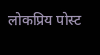लोकप्रिय पोस्ट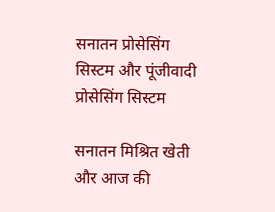सनातन प्रोसेसिंग सिस्टम और पूंजीवादी प्रोसेसिंग सिस्टम

सनातन मिश्रित खेती और आज की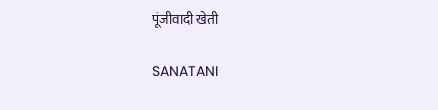पूंजीवादी खेती

SANATANI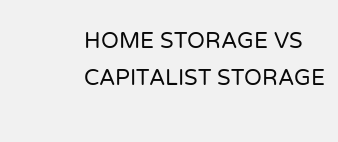HOME STORAGE VS CAPITALIST STORAGE